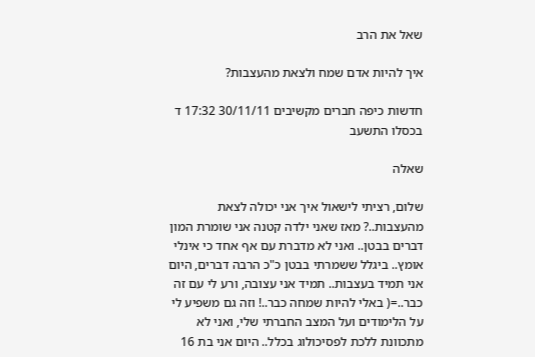שאל את הרב

איך להיות אדם שמח ולצאת מהעצבות?

חדשות כיפה חברים מקשיבים 30/11/11 17:32 ד בכסלו התשעב

שאלה

שלום, רציתי לישאול איך אני יכולה לצאת מהעצבות..? מאז שאני ילדה קטנה אני שומרת המון דברים בבטן.. ואני לא מדברת עם אף אחד כי אינלי אומץ.. ביגלל ששמרתי בבטן כ"כ הרבה דברים, היום אני תמיד בעצבות.. תמיד אני עצובה, ורע לי עם זה כבר..=( באלי להיות שמחה כבר..! וזה גם משפיע לי על הלימודים ועל המצב החברתי שלי, ואני לא מתכוונת ללכת לפסיכולוג בכלל.. היום אני בת 16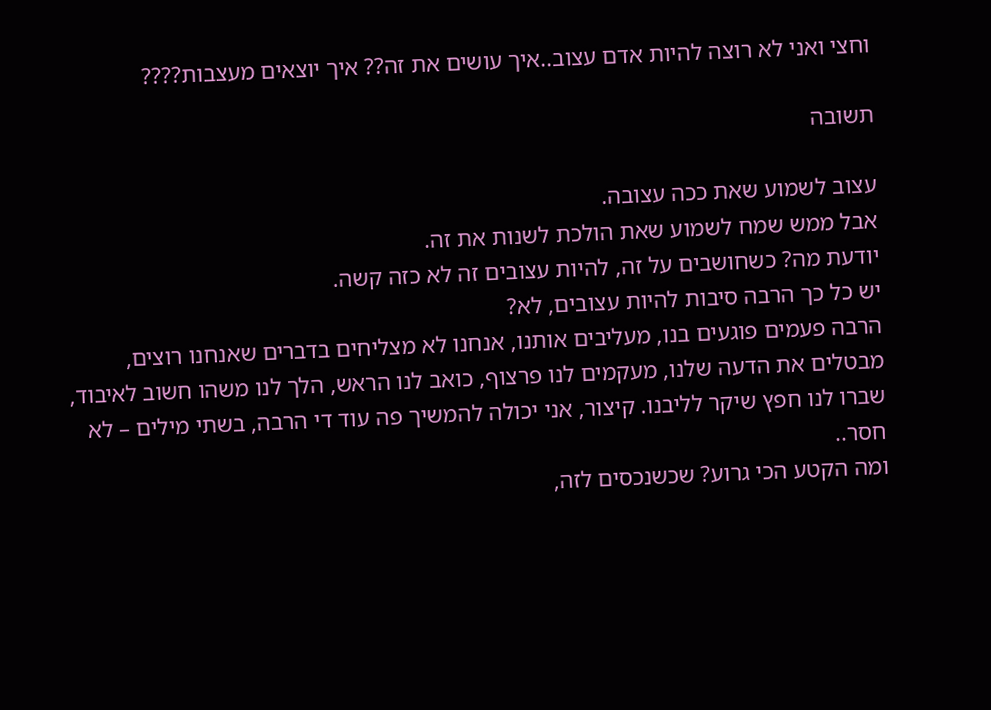וחצי ואני לא רוצה להיות אדם עצוב..איך עושים את זה?? איך יוצאים מעצבות????

תשובה

עצוב לשמוע שאת ככה עצובה.
אבל ממש שמח לשמוע שאת הולכת לשנות את זה.
יודעת מה? כשחושבים על זה, להיות עצובים זה לא כזה קשה.
יש כל כך הרבה סיבות להיות עצובים, לא?
הרבה פעמים פוגעים בנו, מעליבים אותנו, אנחנו לא מצליחים בדברים שאנחנו רוצים, מבטלים את הדעה שלנו, מעקמים לנו פרצוף, כואב לנו הראש, הלך לנו משהו חשוב לאיבוד, שברו לנו חפץ שיקר לליבנו. קיצור, אני יכולה להמשיך פה עוד די הרבה, בשתי מילים – לא חסר..
ומה הקטע הכי גרוע? שכשנכסים לזה,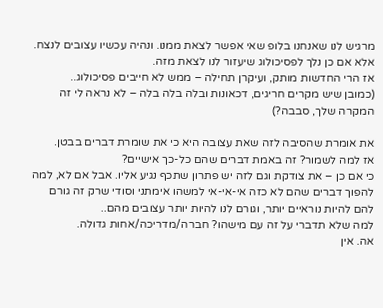מרגיש לנו שאנחנו בלופ שאי אפשר לצאת ממנו. ונהיה עכשיו עצובים לנצח. אלא אם כן נלך לפסיכולוג שיעזור לנו לצאת מזה.
אז הרי החדשות מותק, ועיקרן תחילה – ממש לא חייבים פסיכולוג..
(כמובן שיש מקרים חריגים, דכאונות ובלה בלה בלה – לא נראה לי זה המקרה שלך, סבבה?)

את אומרת שהסיבה לזה שאת עצובה היא כי את שומרת דברים בבטן.
אז למה לשמור? זה באמת דברים שהם כל-כך אישיים?
כי אם כן – את צודקת וגם לזה יש פתרון שתכף נגיע אליו. אבל אם לא, למה להפוך דברים שהם לא כזה אי-אי-אי למשהו אימתני וסודי שרק זה גורם להם להיות נוראיים יותר, וגורם לנו להיות יותר עצובים מהם..
למה שלא תדברי על זה עם מישהו? חברה/מדריכה/אחות גדולה.
אה. אין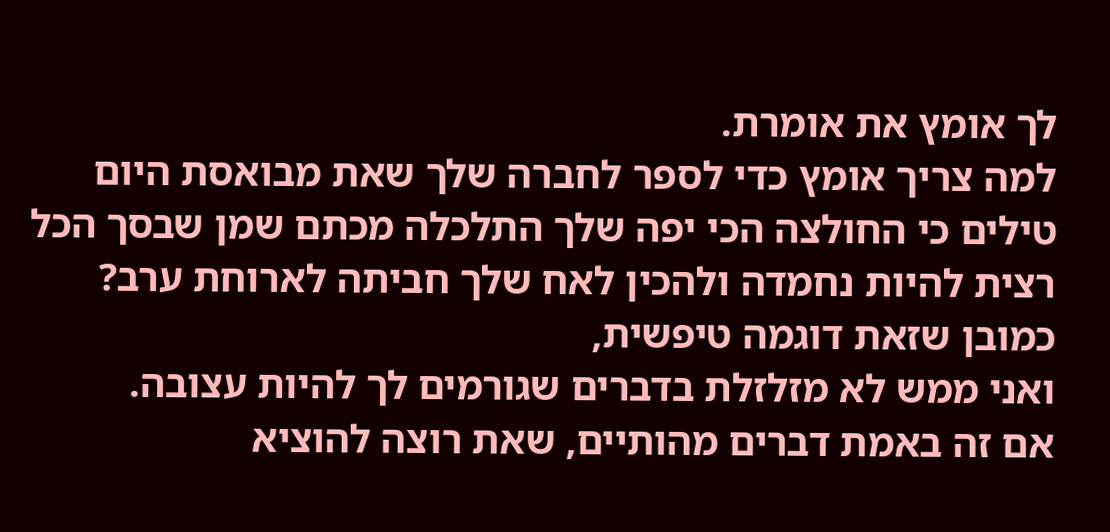לך אומץ את אומרת.
למה צריך אומץ כדי לספר לחברה שלך שאת מבואסת היום טילים כי החולצה הכי יפה שלך התלכלה מכתם שמן שבסך הכל רצית להיות נחמדה ולהכין לאח שלך חביתה לארוחת ערב?
כמובן שזאת דוגמה טיפשית,
ואני ממש לא מזלזלת בדברים שגורמים לך להיות עצובה.
אם זה באמת דברים מהותיים, שאת רוצה להוציא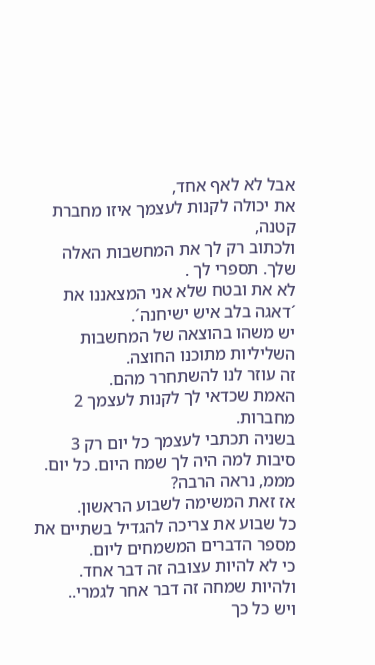אבל לא לאף אחד,
את יכולה לקנות לעצמך איזו מחברת קטנה,
ולכתוב רק לך את המחשבות האלה שלך. תספרי לך .
לא את ובטח שלא אני המצאננו את ´דאגה בלב איש ישיחנה´.
יש משהו בהוצאה של המחשבות השליליות מתוכנו החוצה.
זה עוזר לנו להשתחרר מהם.
האמת שכדאי לך לקנות לעצמך 2 מחברות.
בשניה תכתבי לעצמך כל יום רק 3 סיבות למה היה לך שמח היום. כל יום.
מממ, נראה הרבה?
אז זאת המשימה לשבוע הראשון.
כל שבוע את צריכה להגדיל בשתיים את מספר הדברים המשמחים ליום.
כי לא להיות עצובה זה דבר אחד.
ולהיות שמחה זה דבר אחר לגמרי..
ויש כל כך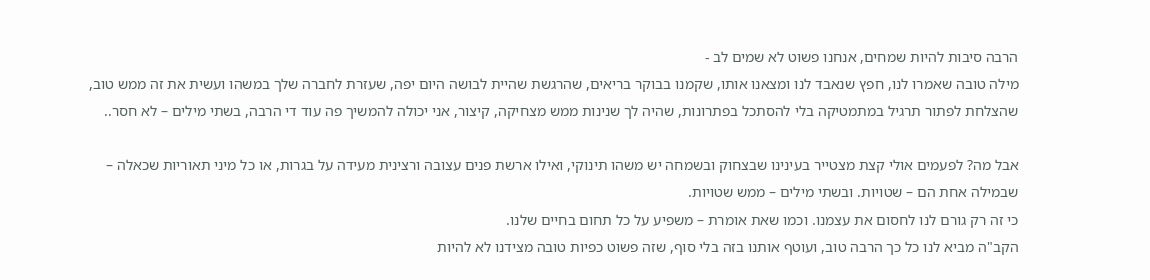הרבה סיבות להיות שמחים, אנחנו פשוט לא שמים לב -
מילה טובה שאמרו לנו, חפץ שנאבד לנו ומצאנו אותו, שקמנו בבוקר בריאים, שהרגשת שהיית לבושה היום יפה, שעזרת לחברה שלך במשהו ועשית את זה ממש טוב, שהצלחת לפתור תרגיל במתמטיקה בלי להסתכל בפתרונות, שהיה לך שנינות ממש מצחיקה, קיצור, אני יכולה להמשיך פה עוד די הרבה, בשתי מילים – לא חסר..

אבל מה? לפעמים אולי קצת מצטייר בעינינו שבצחוק ובשמחה יש משהו תינוקי, ואילו ארשת פנים עצובה ורצינית מעידה על בגרות, או כל מיני תאוריות שכאלה – שבמילה אחת הם – שטויות. ובשתי מילים – ממש שטויות.
כי זה רק גורם לנו לחסום את עצמנו. וכמו שאת אומרת – משפיע על כל תחום בחיים שלנו.
הקב"ה מביא לנו כל כך הרבה טוב, ועוטף אותנו בזה בלי סוף, שזה פשוט כפיות טובה מצידנו לא להיות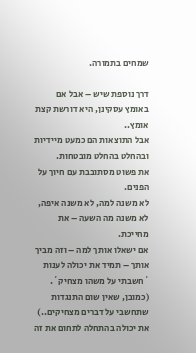שמחים בתמורה.

דרך נוספת שיש – אבל אם באומץ עסקינן, היא דורשת קצת אומץ..
אבל התוצאות הם כמעט מיידיות ובהחלט בהחלט מובטחות.
את פשוט מסתובבת עם חיוך על הפנים.
לא משנה למה, לא משנה איפה, לא משנה מה השעה – את מחייכת.
אם ישאלו אותך למה – וזה מביך אותך – תמיד את יכולה לענות ´חשבתי על משהו מצחיק´.
(כמובן, שאין שום התנגדות שתחשבי על דברים מצחיקים..)
את יכולה בהתחלה לתחום את זה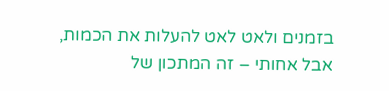בזמנים ולאט לאט להעלות את הכמות,
אבל אחותי – זה המתכון של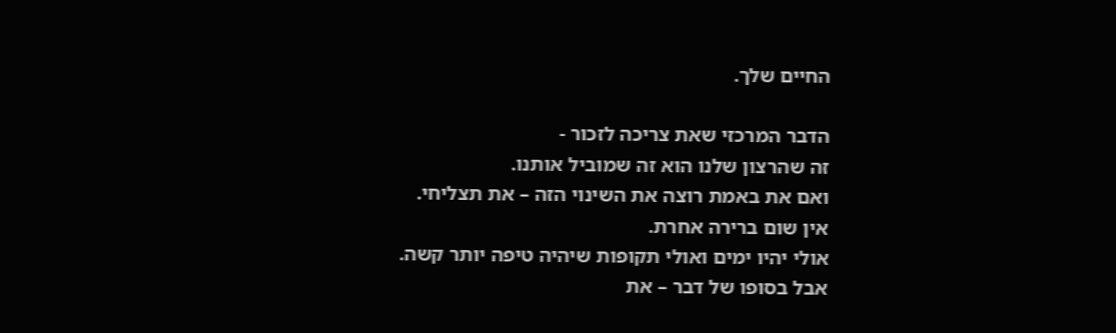החיים שלך.

הדבר המרכזי שאת צריכה לזכור -
זה שהרצון שלנו הוא זה שמוביל אותנו.
ואם את באמת רוצה את השינוי הזה – את תצליחי.
אין שום ברירה אחרת.
אולי יהיו ימים ואולי תקופות שיהיה טיפה יותר קשה.
אבל בסופו של דבר – את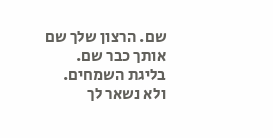שם. הרצון שלך שם אותך כבר שם.
בליגת השמחים.
ולא נשאר לך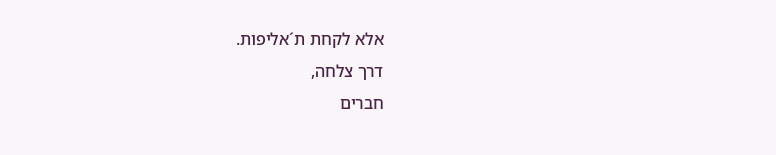אלא לקחת ת´אליפות.
דרך צלחה,
חברים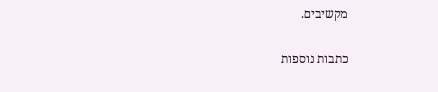מקשיבים.

כתבות נוספות